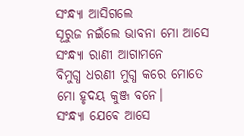ସଂନ୍ଧ୍ୟା ଆସିଗଲେ
ସୂରୁଜ ନଇଁଲେ ଭାବନା ମୋ ଆସେ
ସଂନ୍ଧ୍ୟା ରାଣୀ ଆଗାମନେ
ବିମୁଗ୍ଧ ଧରଣୀ ମୁଗ୍ଧ କରେ ମୋତେ
ମୋ ହୃଦୟ କୁଞ୍ଜ ବନେ।
ସଂନ୍ଧ୍ୟା ଯେଵେ ଆସେ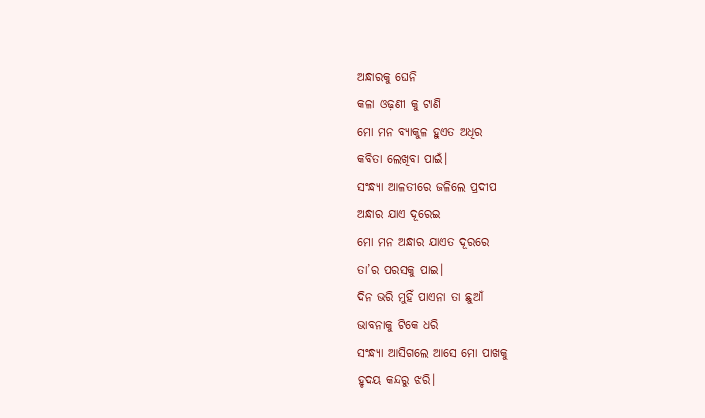ଅନ୍ଧାରକୁ ଘେନି
କଳା ଓଢ଼ଣୀ କୁ ଟାଣି
ମୋ ମନ ବ୍ୟାକୁଳ ହୁଏତ ଅଧିର
କବିତା ଲେଖିବା ପାଇଁ।
ସଂନ୍ଧ୍ୟା ଆଳତୀରେ ଜଳିଲେ ପ୍ରଦୀପ
ଅନ୍ଧାର ଯାଏ ଦୂରେଇ
ମୋ ମନ ଅନ୍ଧାର ଯାଏତ ଦୂରରେ
ତା’ର ପରସକୁ ପାଇ।
ଦିନ ଭରି ମୁହିଁ ପାଏନା ତା ଛୁଆଁ
ଭାବନାକୁ ଟିକେ ଧରି
ସଂନ୍ଧ୍ୟା ଆସିଗଲେ ଆସେ ମୋ ପାଖକୁ
ହୃଦୟ କନ୍ଦରୁ ଝରି।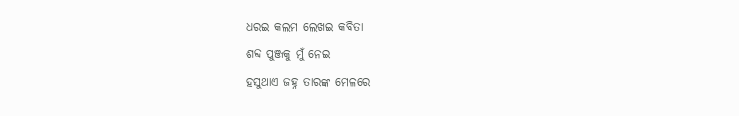ଧରଇ କଲମ ଲେଖଇ କବିତା
ଶବ୍ଦ ପୁଞ୍ଜକୁ ମୁଁ ନେଇ
ହସୁଥାଏ ଜହ୍ନ ତାରଙ୍କ ମେଳରେ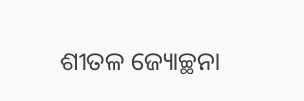ଶୀତଳ ଜ୍ୟୋଚ୍ଛନା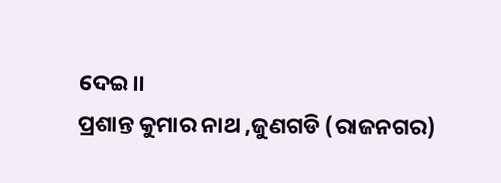ଦେଇ।।
ପ୍ରଶାନ୍ତ କୁମାର ନାଥ ,ଜୁଣଗଡି (ରାଜନଗର)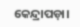କେନ୍ଦ୍ରାପଡ଼ା।